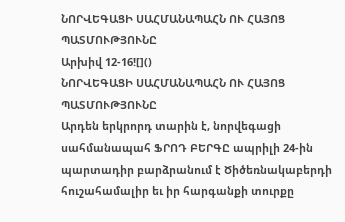ՆՈՐՎԵԳԱՑԻ ՍԱՀՄԱՆԱՊԱՀՆ ՈՒ ՀԱՅՈՑ ՊԱՏՄՈՒԹՅՈՒՆԸ
Արխիվ 12-16![]()
ՆՈՐՎԵԳԱՑԻ ՍԱՀՄԱՆԱՊԱՀՆ ՈՒ ՀԱՅՈՑ ՊԱՏՄՈՒԹՅՈՒՆԸ
Արդեն երկրորդ տարին է, նորվեգացի սահմանապահ ՖՐՈԴ ԲԵՐԳԸ ապրիլի 24-ին պարտադիր բարձրանում է Ծիծեռնակաբերդի հուշահամալիր եւ իր հարգանքի տուրքը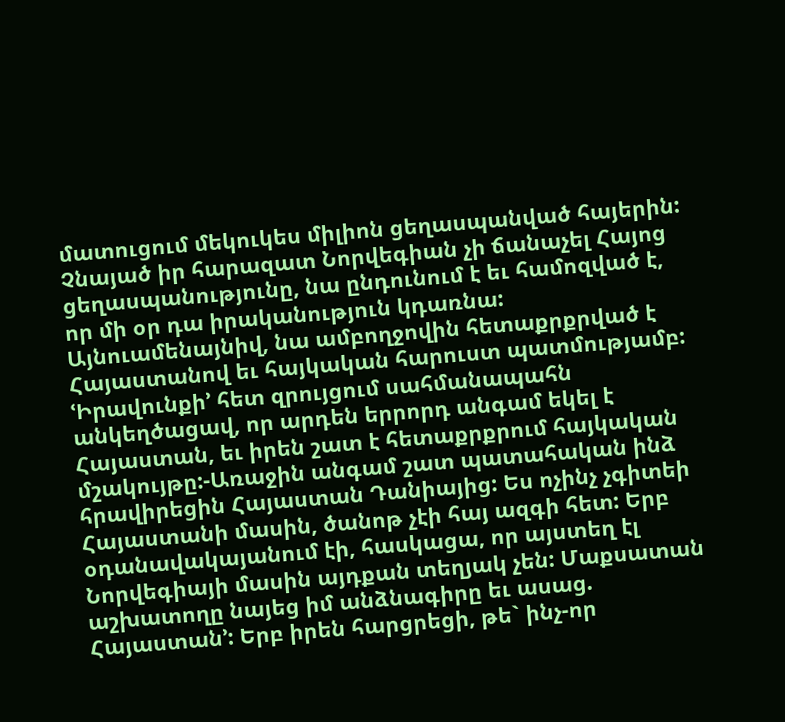մատուցում մեկուկես միլիոն ցեղասպանված հայերին: Չնայած իր հարազատ Նորվեգիան չի ճանաչել Հայոց ցեղասպանությունը, նա ընդունում է եւ համոզված է, որ մի օր դա իրականություն կդառնա: Այնուամենայնիվ, նա ամբողջովին հետաքրքրված է Հայաստանով եւ հայկական հարուստ պատմությամբ: ՙԻրավունքի՚ հետ զրույցում սահմանապահն անկեղծացավ, որ արդեն երրորդ անգամ եկել է Հայաստան, եւ իրեն շատ է հետաքրքրում հայկական մշակույթը:-Առաջին անգամ շատ պատահական ինձ հրավիրեցին Հայաստան Դանիայից: Ես ոչինչ չգիտեի Հայաստանի մասին, ծանոթ չէի հայ ազգի հետ: Երբ օդանավակայանում էի, հասկացա, որ այստեղ էլ Նորվեգիայի մասին այդքան տեղյակ չեն: Մաքսատան աշխատողը նայեց իմ անձնագիրը եւ ասաց. Հայաստան՚: Երբ իրեն հարցրեցի, թե` ինչ-որ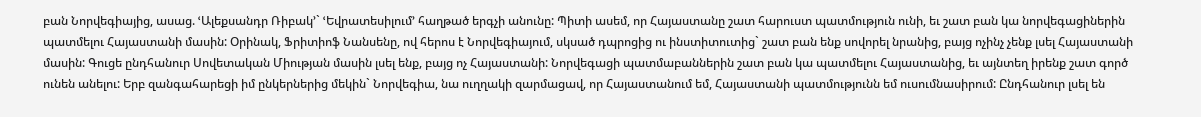բան Նորվեգիայից, ասաց. ՙԱլեքսանդր Ռիբակ՚` ՙԵվրատեսիլում՚ հաղթած երգչի անունը: Պիտի ասեմ, որ Հայաստանը շատ հարուստ պատմություն ունի, եւ շատ բան կա նորվեգացիներին պատմելու Հայաստանի մասին: Օրինակ, Ֆրիտիոֆ Նանսենը, ով հերոս է Նորվեգիայում, սկսած դպրոցից ու ինստիտուտից` շատ բան ենք սովորել նրանից, բայց ոչինչ չենք լսել Հայաստանի մասին: Գուցե ընդհանուր Սովետական Միության մասին լսել ենք, բայց ոչ Հայաստանի: Նորվեգացի պատմաբաններին շատ բան կա պատմելու Հայաստանից, եւ այնտեղ իրենք շատ գործ ունեն անելու: Երբ զանգահարեցի իմ ընկերներից մեկին` Նորվեգիա, նա ուղղակի զարմացավ, որ Հայաստանում եմ, Հայաստանի պատմությունն եմ ուսումնասիրում: Ընդհանուր լսել են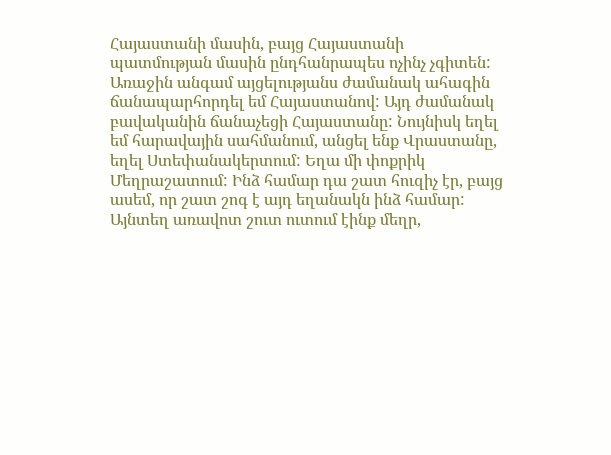Հայաստանի մասին, բայց Հայաստանի պատմության մասին ընդհանրապես ոչինչ չգիտեն: Առաջին անգամ այցելությանս ժամանակ ահագին ճանապարհորդել եմ Հայաստանով: Այդ ժամանակ բավականին ճանաչեցի Հայաստանը: Նույնիսկ եղել եմ հարավային սահմանում, անցել ենք Վրաստանը, եղել Ստեփանակերտում: Եղա մի փոքրիկ Մեղրաշատում: Ինձ համար դա շատ հուզիչ էր, բայց ասեմ, որ շատ շոգ է այդ եղանակն ինձ համար: Այնտեղ առավոտ շուտ ուտում էինք մեղր,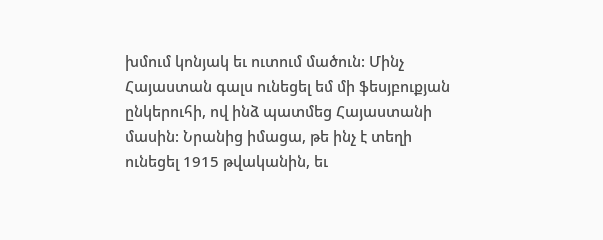խմում կոնյակ եւ ուտում մածուն: Մինչ Հայաստան գալս ունեցել եմ մի ֆեսյբուքյան ընկերուհի, ով ինձ պատմեց Հայաստանի մասին: Նրանից իմացա, թե ինչ է տեղի ունեցել 1915 թվականին, եւ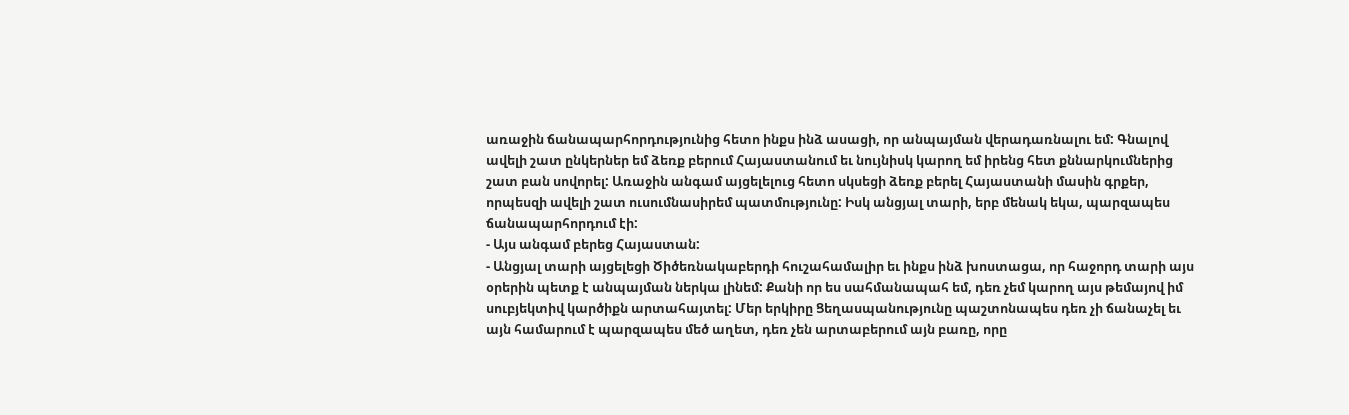առաջին ճանապարհորդությունից հետո ինքս ինձ ասացի, որ անպայման վերադառնալու եմ: Գնալով ավելի շատ ընկերներ եմ ձեռք բերում Հայաստանում եւ նույնիսկ կարող եմ իրենց հետ քննարկումներից շատ բան սովորել: Առաջին անգամ այցելելուց հետո սկսեցի ձեռք բերել Հայաստանի մասին գրքեր, որպեսզի ավելի շատ ուսումնասիրեմ պատմությունը: Իսկ անցյալ տարի, երբ մենակ եկա, պարզապես ճանապարհորդում էի:
- Այս անգամ բերեց Հայաստան:
- Անցյալ տարի այցելեցի Ծիծեռնակաբերդի հուշահամալիր եւ ինքս ինձ խոստացա, որ հաջորդ տարի այս օրերին պետք է անպայման ներկա լինեմ: Քանի որ ես սահմանապահ եմ, դեռ չեմ կարող այս թեմայով իմ սուբյեկտիվ կարծիքն արտահայտել: Մեր երկիրը Ցեղասպանությունը պաշտոնապես դեռ չի ճանաչել եւ այն համարում է պարզապես մեծ աղետ, դեռ չեն արտաբերում այն բառը, որը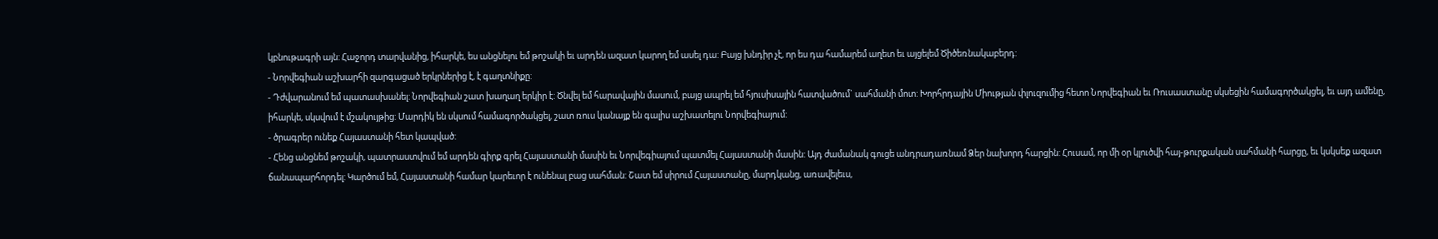կբնութագրի այն: Հաջորդ տարվանից, իհարկե, ես անցնելու եմ թոշակի եւ արդեն ազատ կարող եմ ասել դա: Բայց խնդիր չէ, որ ես դա համարեմ աղետ եւ այցելեմ Ծիծեռնակաբերդ:
- Նորվեգիան աշխարհի զարգացած երկրներից է, է գաղտնիքը:
- Դժվարանում եմ պատասխանել: Նորվեգիան շատ խաղաղ երկիր է: Ծնվել եմ հարավային մասում, բայց ապրել եմ հյուսիսային հատվածում` սահմանի մոտ: Խորհրդային Միության փլուզումից հետո Նորվեգիան եւ Ռուսաստանը սկսեցին համագործակցել, եւ այդ ամենը, իհարկե, սկսվում է մշակույթից: Մարդիկ են սկսում համագործակցել, շատ ռուս կանայք են գալիս աշխատելու Նորվեգիայում:
- ծրագրեր ունեք Հայաստանի հետ կապված:
- Հենց անցնեմ թոշակի, պատրաստվում եմ արդեն գիրք գրել Հայաստանի մասին եւ Նորվեգիայում պատմել Հայաստանի մասին: Այդ ժամանակ գուցե անդրադառնամ Ձեր նախորդ հարցին: Հուսամ, որ մի օր կլուծվի հայ-թուրքական սահմանի հարցը, եւ կսկսեք ազատ ճանապարհորդել: Կարծում եմ, Հայաստանի համար կարեւոր է ունենալ բաց սահման: Շատ եմ սիրում Հայաստանը, մարդկանց, առավելեւս,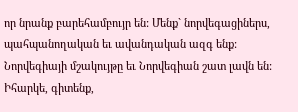որ նրանք բարեհամբույր են: Մենք` նորվեգացիներս, պահպանողական եւ ավանդական ազգ ենք: Նորվեգիայի մշակույթը եւ Նորվեգիան շատ լավն են: Իհարկե, գիտենք,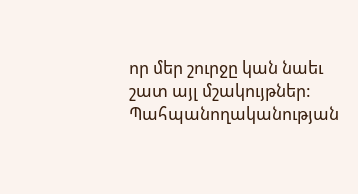որ մեր շուրջը կան նաեւ շատ այլ մշակույթներ: Պահպանողականության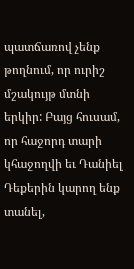պատճառով չենք թողնում, որ ուրիշ մշակույթ մտնի երկիր: Բայց հուսամ, որ հաջորդ տարի կհաջողվի եւ Դանիել Դեքերին կարող ենք տանել,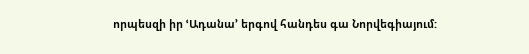որպեսզի իր ՙԱդանա՚ երգով հանդես գա Նորվեգիայում: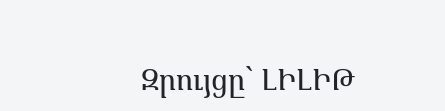Զրույցը` ԼԻԼԻԹ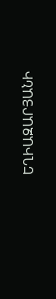ԵՂԻԱԶԱՐՅԱՆԻ